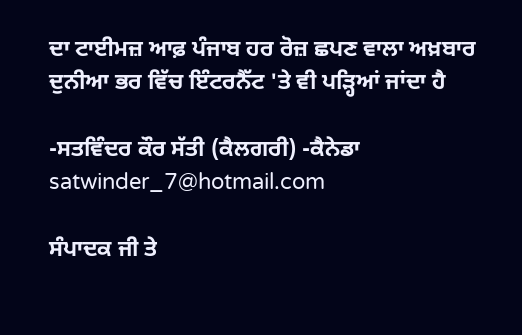ਦਾ ਟਾਈਮਜ਼ ਆਫ਼ ਪੰਜਾਬ ਹਰ ਰੋਜ਼ ਛਪਣ ਵਾਲਾ ਅਖ਼ਬਾਰ ਦੁਨੀਆ ਭਰ ਵਿੱਚ ਇੰਟਰਨੈੱਟ 'ਤੇ ਵੀ ਪੜ੍ਹਿਆਂ ਜਾਂਦਾ ਹੈ

-ਸਤਵਿੰਦਰ ਕੌਰ ਸੱਤੀ (ਕੈਲਗਰੀ) -ਕੈਨੇਡਾ
satwinder_7@hotmail.com

ਸੰਪਾਦਕ ਜੀ ਤੇ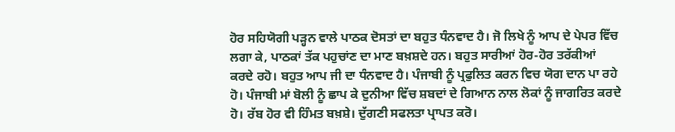ਹੋਰ ਸਹਿਯੋਗੀ ਪੜ੍ਹਨ ਵਾਲੇ ਪਾਠਕ ਦੋਸਤਾਂ ਦਾ ਬਹੁਤ ਧੰਨਵਾਦ ਹੈ। ਜੋ ਲਿਖੇ ਨੂੰ ਆਪ ਦੇ ਪੇਪਰ ਵਿੱਚ ਲਗਾ ਕੇ, ਪਾਠਕਾਂ ਤੱਕ ਪਹੁਚਾਂਣ ਦਾ ਮਾਣ ਬਖ਼ਸ਼ਦੇ ਹਨ। ਬਹੁਤ ਸਾਰੀਆਂ ਹੋਰ-ਹੋਰ ਤਰੱਕੀਆਂ ਕਰਦੇ ਰਹੋ। ਬਹੁਤ ਆਪ ਜੀ ਦਾ ਧੰਨਵਾਦ ਹੈ। ਪੰਜਾਬੀ ਨੂੰ ਪ੍ਰਫੁਲਿਤ ਕਰਨ ਵਿਚ ਯੋਗ ਦਾਨ ਪਾ ਰਹੇ ਹੋ। ਪੰਜਾਬੀ ਮਾਂ ਬੋਲੀ ਨੂੰ ਛਾਪ ਕੇ ਦੁਨੀਆ ਵਿੱਚ ਸ਼ਬਦਾਂ ਦੇ ਗਿਆਨ ਨਾਲ ਲੋਕਾਂ ਨੂੰ ਜਾਗਰਿਤ ਕਰਦੇ ਹੋ। ਰੱਬ ਹੋਰ ਵੀ ਹਿੰਮਤ ਬਖ਼ਸ਼ੇ। ਦੁੱਗਣੀ ਸਫਲਤਾ ਪ੍ਰਾਪਤ ਕਰੋ।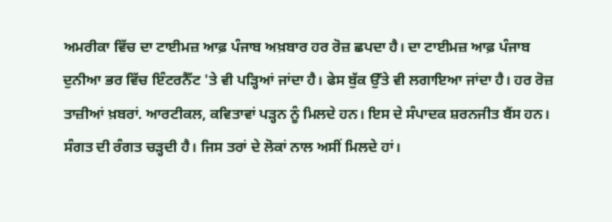ਅਮਰੀਕਾ ਵਿੱਚ ਦਾ ਟਾਈਮਜ਼ ਆਫ਼ ਪੰਜਾਬ ਅਖ਼ਬਾਰ ਹਰ ਰੋਜ਼ ਛਪਦਾ ਹੈ। ਦਾ ਟਾਈਮਜ਼ ਆਫ਼ ਪੰਜਾਬ ਦੁਨੀਆ ਭਰ ਵਿੱਚ ਇੰਟਰਨੈੱਟ 'ਤੇ ਵੀ ਪੜ੍ਹਿਆਂ ਜਾਂਦਾ ਹੈ। ਫੇਸ ਬੁੱਕ ਉੱਤੇ ਵੀ ਲਗਾਇਆ ਜਾਂਦਾ ਹੈ। ਹਰ ਰੋਜ਼ ਤਾਜ਼ੀਆਂ ਖ਼ਬਰਾਂ. ਆਰਟੀਕਲ, ਕਵਿਤਾਵਾਂ ਪੜ੍ਹਨ ਨੂੰ ਮਿਲਦੇ ਹਨ। ਇਸ ਦੇ ਸੰਪਾਦਕ ਸ਼ਰਨਜੀਤ ਬੈਂਸ ਹਨ। ਸੰਗਤ ਦੀ ਰੰਗਤ ਚੜ੍ਹਦੀ ਹੈ। ਜਿਸ ਤਰਾਂ ਦੇ ਲੋਕਾਂ ਨਾਲ ਅਸੀਂ ਮਿਲਦੇ ਹਾਂ।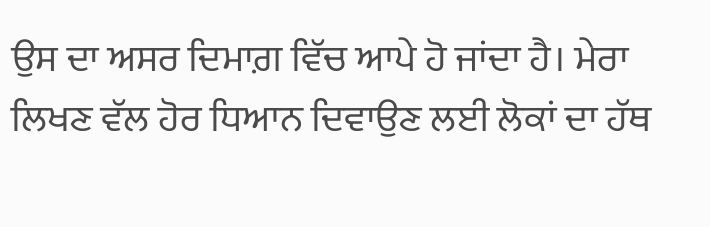ਉਸ ਦਾ ਅਸਰ ਦਿਮਾਗ਼ ਵਿੱਚ ਆਪੇ ਹੋ ਜਾਂਦਾ ਹੈ। ਮੇਰਾ ਲਿਖਣ ਵੱਲ ਹੋਰ ਧਿਆਨ ਦਿਵਾਉਣ ਲਈ ਲੋਕਾਂ ਦਾ ਹੱਥ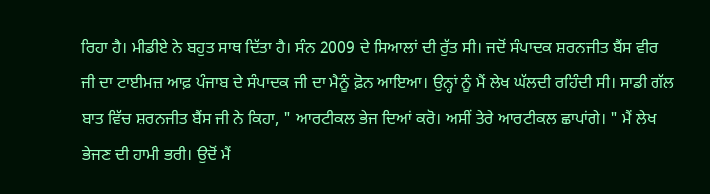ਰਿਹਾ ਹੈ। ਮੀਡੀਏ ਨੇ ਬਹੁਤ ਸਾਥ ਦਿੱਤਾ ਹੈ। ਸੰਨ 2009 ਦੇ ਸਿਆਲਾਂ ਦੀ ਰੁੱਤ ਸੀ। ਜਦੋਂ ਸੰਪਾਦਕ ਸ਼ਰਨਜੀਤ ਬੈਂਸ ਵੀਰ ਜੀ ਦਾ ਟਾਈਮਜ਼ ਆਫ਼ ਪੰਜਾਬ ਦੇ ਸੰਪਾਦਕ ਜੀ ਦਾ ਮੈਨੂੰ ਫ਼ੋਨ ਆਇਆ। ਉਨ੍ਹਾਂ ਨੂੰ ਮੈਂ ਲੇਖ ਘੱਲਦੀ ਰਹਿੰਦੀ ਸੀ। ਸਾਡੀ ਗੱਲ ਬਾਤ ਵਿੱਚ ਸ਼ਰਨਜੀਤ ਬੈਂਸ ਜੀ ਨੇ ਕਿਹਾ, " ਆਰਟੀਕਲ ਭੇਜ ਦਿਆਂ ਕਰੋ। ਅਸੀਂ ਤੇਰੇ ਆਰਟੀਕਲ ਛਾਪਾਂਗੇ। " ਮੈਂ ਲੇਖ ਭੇਜਣ ਦੀ ਹਾਮੀ ਭਰੀ। ਉਦੋਂ ਮੈਂ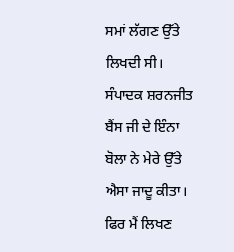ਸਮਾਂ ਲੱਗਣ ਉੱਤੇ ਲਿਖਦੀ ਸੀ। ਸੰਪਾਦਕ ਸ਼ਰਨਜੀਤ ਬੈਂਸ ਜੀ ਦੇ ਇੰਨਾ ਬੋਲਾ ਨੇ ਮੇਰੇ ਉੱਤੇ ਐਸਾ ਜਾਦੂ ਕੀਤਾ। ਫਿਰ ਮੈਂ ਲਿਖਣ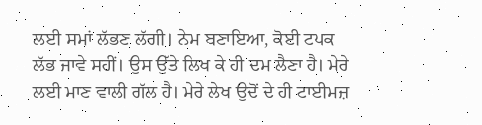ਲਈ ਸਮਾਂ ਲੱਭਣ ਲੱਗੀ। ਨੇਮ ਬਣਾਇਆ, ਕੋਈ ਟਪਕ ਲੱਭ ਜਾਵੇ ਸਹੀਂ। ਉਸ ਉੱਤੇ ਲਿਖ ਕੇ ਹੀ ਦਮ ਲੈਣਾ ਹੈ। ਮੇਰੇ ਲਈ ਮਾਣ ਵਾਲੀ ਗੱਲ ਹੈ। ਮੇਰੇ ਲੇਖ ਉਦੋਂ ਦੇ ਹੀ ਟਾਈਮਜ਼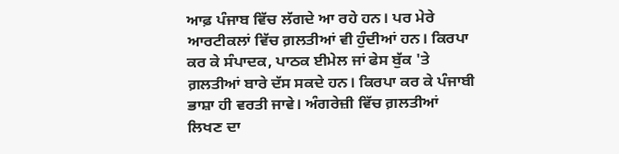ਆਫ਼ ਪੰਜਾਬ ਵਿੱਚ ਲੱਗਦੇ ਆ ਰਹੇ ਹਨ। ਪਰ ਮੇਰੇ ਆਰਟੀਕਲਾਂ ਵਿੱਚ ਗ਼ਲਤੀਆਂ ਵੀ ਹੁੰਦੀਆਂ ਹਨ। ਕਿਰਪਾ ਕਰ ਕੇ ਸੰਪਾਦਕ, ਪਾਠਕ ਈਮੇਲ ਜਾਂ ਫੇਸ ਬੁੱਕ 'ਤੇ ਗ਼ਲਤੀਆਂ ਬਾਰੇ ਦੱਸ ਸਕਦੇ ਹਨ। ਕਿਰਪਾ ਕਰ ਕੇ ਪੰਜਾਬੀ ਭਾਸ਼ਾ ਹੀ ਵਰਤੀ ਜਾਵੇ। ਅੰਗਰੇਜ਼ੀ ਵਿੱਚ ਗ਼ਲਤੀਆਂ ਲਿਖਣ ਦਾ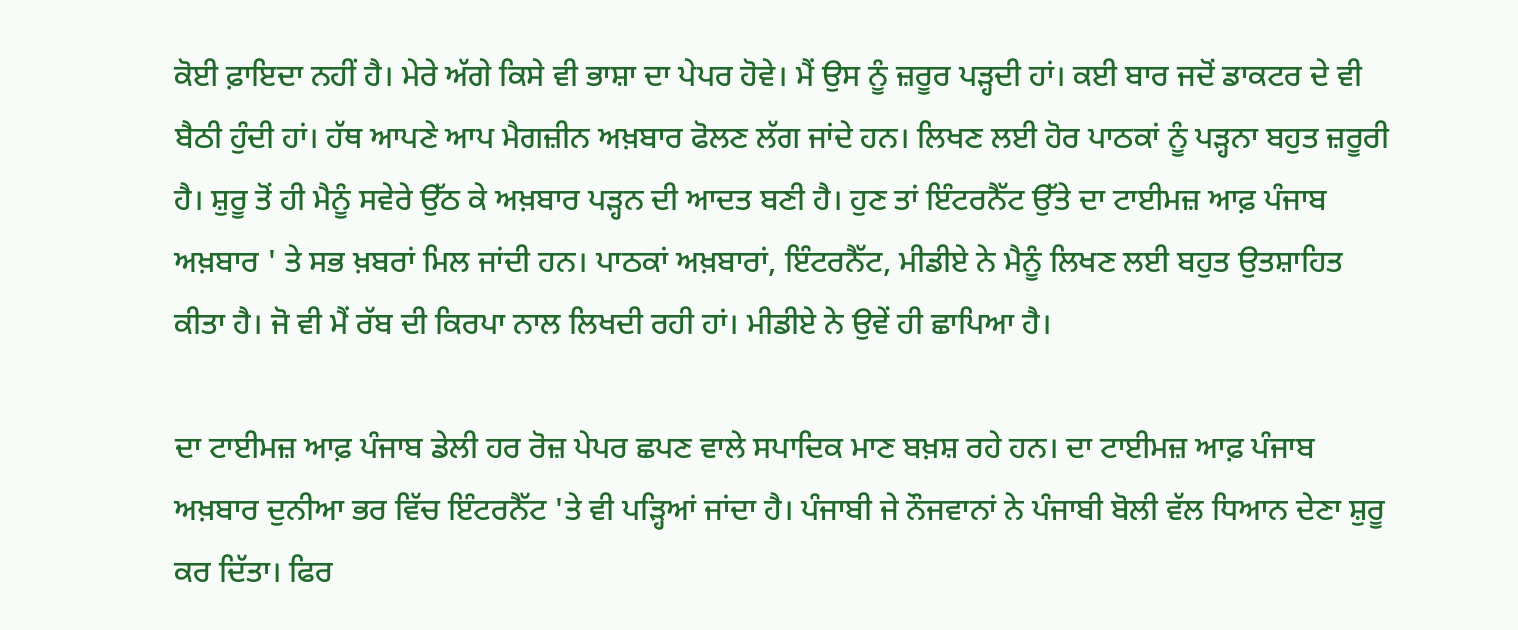ਕੋਈ ਫ਼ਾਇਦਾ ਨਹੀਂ ਹੈ। ਮੇਰੇ ਅੱਗੇ ਕਿਸੇ ਵੀ ਭਾਸ਼ਾ ਦਾ ਪੇਪਰ ਹੋਵੇ। ਮੈਂ ਉਸ ਨੂੰ ਜ਼ਰੂਰ ਪੜ੍ਹਦੀ ਹਾਂ। ਕਈ ਬਾਰ ਜਦੋਂ ਡਾਕਟਰ ਦੇ ਵੀ ਬੈਠੀ ਹੁੰਦੀ ਹਾਂ। ਹੱਥ ਆਪਣੇ ਆਪ ਮੈਗਜ਼ੀਨ ਅਖ਼ਬਾਰ ਫੋਲਣ ਲੱਗ ਜਾਂਦੇ ਹਨ। ਲਿਖਣ ਲਈ ਹੋਰ ਪਾਠਕਾਂ ਨੂੰ ਪੜ੍ਹਨਾ ਬਹੁਤ ਜ਼ਰੂਰੀ ਹੈ। ਸ਼ੁਰੂ ਤੋਂ ਹੀ ਮੈਨੂੰ ਸਵੇਰੇ ਉੱਠ ਕੇ ਅਖ਼ਬਾਰ ਪੜ੍ਹਨ ਦੀ ਆਦਤ ਬਣੀ ਹੈ। ਹੁਣ ਤਾਂ ਇੰਟਰਨੈੱਟ ਉੱਤੇ ਦਾ ਟਾਈਮਜ਼ ਆਫ਼ ਪੰਜਾਬ ਅਖ਼ਬਾਰ ' ਤੇ ਸਭ ਖ਼ਬਰਾਂ ਮਿਲ ਜਾਂਦੀ ਹਨ। ਪਾਠਕਾਂ ਅਖ਼ਬਾਰਾਂ, ਇੰਟਰਨੈੱਟ, ਮੀਡੀਏ ਨੇ ਮੈਨੂੰ ਲਿਖਣ ਲਈ ਬਹੁਤ ਉਤਸ਼ਾਹਿਤ ਕੀਤਾ ਹੈ। ਜੋ ਵੀ ਮੈਂ ਰੱਬ ਦੀ ਕਿਰਪਾ ਨਾਲ ਲਿਖਦੀ ਰਹੀ ਹਾਂ। ਮੀਡੀਏ ਨੇ ਉਵੇਂ ਹੀ ਛਾਪਿਆ ਹੈ।

ਦਾ ਟਾਈਮਜ਼ ਆਫ਼ ਪੰਜਾਬ ਡੇਲੀ ਹਰ ਰੋਜ਼ ਪੇਪਰ ਛਪਣ ਵਾਲੇ ਸਪਾਦਿਕ ਮਾਣ ਬਖ਼ਸ਼ ਰਹੇ ਹਨ। ਦਾ ਟਾਈਮਜ਼ ਆਫ਼ ਪੰਜਾਬ ਅਖ਼ਬਾਰ ਦੁਨੀਆ ਭਰ ਵਿੱਚ ਇੰਟਰਨੈੱਟ 'ਤੇ ਵੀ ਪੜ੍ਹਿਆਂ ਜਾਂਦਾ ਹੈ। ਪੰਜਾਬੀ ਜੇ ਨੌਜਵਾਨਾਂ ਨੇ ਪੰਜਾਬੀ ਬੋਲੀ ਵੱਲ ਧਿਆਨ ਦੇਣਾ ਸ਼ੁਰੂ ਕਰ ਦਿੱਤਾ। ਫਿਰ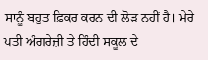ਸਾਨੂੰ ਬਹੁਤ ਫ਼ਿਕਰ ਕਰਨ ਦੀ ਲੋੜ ਨਹੀਂ ਹੈ। ਮੇਰੇ ਪਤੀ ਅੰਗਰੇਜ਼ੀ ਤੇ ਹਿੰਦੀ ਸਕੂਲ ਦੇ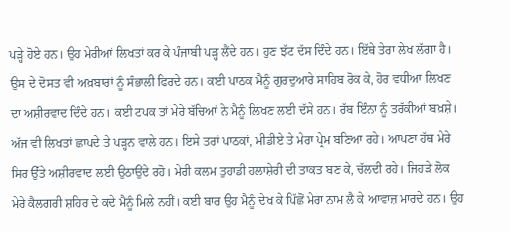ਪੜ੍ਹੇ ਹੋਏ ਹਨ। ਉਹ ਮੇਰੀਆਂ ਲਿਖਤਾਂ ਕਰ ਕੇ ਪੰਜਾਬੀ ਪੜ੍ਹ ਲੈਂਦੇ ਹਨ। ਹੁਣ ਝੱਟ ਦੱਸ ਦਿੰਦੇ ਹਨ। ਇੱਥੇ ਤੇਰਾ ਲੇਖ ਲੱਗਾ ਹੈ। ਉਸ ਦੇ ਦੋਸਤ ਵੀ ਅਖ਼ਬਾਰਾਂ ਨੂੰ ਸੰਭਾਲੀ ਫਿਰਦੇ ਹਨ। ਕਈ ਪਾਠਕ ਮੈਨੂੰ ਗੁਰਦੁਆਰੇ ਸਾਹਿਬ ਰੋਕ ਕੇ, ਹੋਰ ਵਧੀਆ ਲਿਖਣ ਦਾ ਅਸ਼ੀਰਵਾਦ ਦਿੰਦੇ ਹਨ। ਕਈ ਟਪਕ ਤਾਂ ਮੇਰੇ ਬੱਚਿਆਂ ਨੇ ਮੈਨੂੰ ਲਿਖਣ ਲਈ ਦੱਸੇ ਹਨ। ਰੱਬ ਇੰਨਾ ਨੂੰ ਤਰੱਕੀਆਂ ਬਖ਼ਸ਼ੇ। ਅੱਜ ਵੀ ਲਿਖਤਾਂ ਛਾਪਦੇ ਤੇ ਪੜ੍ਹਨ ਵਾਲੇ ਹਨ। ਇਸੇ ਤਰਾਂ ਪਾਠਕਾਂ, ਮੀਡੀਏ ਤੇ ਮੇਰਾ ਪ੍ਰੇਮ ਬਣਿਆ ਰਹੇ। ਆਪਣਾ ਹੱਥ ਮੇਰੇ ਸਿਰ ਉੱਤੇ ਅਸ਼ੀਰਵਾਦ ਲਈ ਉਠਾਉਂਦੇ ਰਹੋ। ਮੇਰੀ ਕਲਮ ਤੁਹਾਡੀ ਹਲਾਸ਼ੇਰੀ ਦੀ ਤਾਕਤ ਬਣ ਕੇ, ਚੱਲਦੀ ਰਹੇ। ਜਿਹੜੇ ਲੋਕ ਮੇਰੇ ਕੈਲਗਰੀ ਸ਼ਹਿਰ ਦੇ ਕਦੇ ਮੈਨੂੰ ਮਿਲੇ ਨਹੀਂ। ਕਈ ਬਾਰ ਉਹ ਮੈਨੂੰ ਦੇਖ ਕੇ ਪਿੱਛੋਂ ਮੇਰਾ ਨਾਮ ਲੈ ਕੇ ਆਵਾਜ਼ ਮਾਰਦੇ ਹਨ। ਉਹ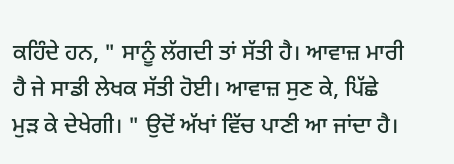ਕਹਿੰਦੇ ਹਨ, " ਸਾਨੂੰ ਲੱਗਦੀ ਤਾਂ ਸੱਤੀ ਹੈ। ਆਵਾਜ਼ ਮਾਰੀ ਹੈ ਜੇ ਸਾਡੀ ਲੇਖਕ ਸੱਤੀ ਹੋਈ। ਆਵਾਜ਼ ਸੁਣ ਕੇ, ਪਿੱਛੇ ਮੁੜ ਕੇ ਦੇਖੇਗੀ। " ਉਦੋਂ ਅੱਖਾਂ ਵਿੱਚ ਪਾਣੀ ਆ ਜਾਂਦਾ ਹੈ।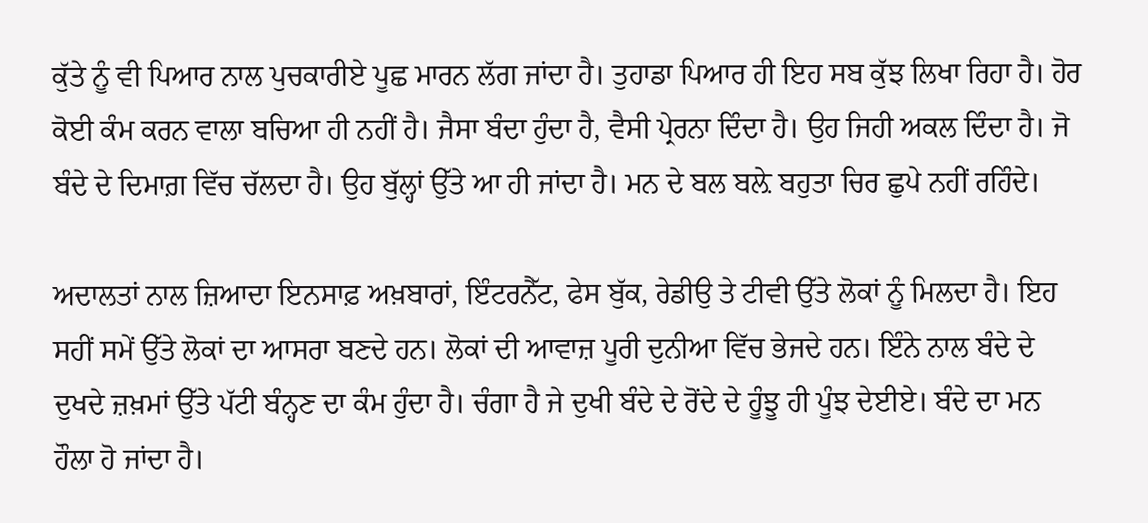ਕੁੱਤੇ ਨੂੰ ਵੀ ਪਿਆਰ ਨਾਲ ਪੁਚਕਾਰੀਏ ਪੂਛ ਮਾਰਨ ਲੱਗ ਜਾਂਦਾ ਹੈ। ਤੁਹਾਡਾ ਪਿਆਰ ਹੀ ਇਹ ਸਬ ਕੁੱਝ ਲਿਖਾ ਰਿਹਾ ਹੈ। ਹੋਰ ਕੋਈ ਕੰਮ ਕਰਨ ਵਾਲਾ ਬਚਿਆ ਹੀ ਨਹੀਂ ਹੈ। ਜੈਸਾ ਬੰਦਾ ਹੁੰਦਾ ਹੈ, ਵੈਸੀ ਪ੍ਰੇਰਨਾ ਦਿੰਦਾ ਹੈ। ਉਹ ਜਿਹੀ ਅਕਲ ਦਿੰਦਾ ਹੈ। ਜੋ ਬੰਦੇ ਦੇ ਦਿਮਾਗ਼ ਵਿੱਚ ਚੱਲਦਾ ਹੈ। ਉਹ ਬੁੱਲ੍ਹਾਂ ਉੱਤੇ ਆ ਹੀ ਜਾਂਦਾ ਹੈ। ਮਨ ਦੇ ਬਲ ਬਲ਼ੇ ਬਹੁਤਾ ਚਿਰ ਛੁਪੇ ਨਹੀਂ ਰਹਿੰਦੇ।

ਅਦਾਲਤਾਂ ਨਾਲ ਜ਼ਿਆਦਾ ਇਨਸਾਫ਼ ਅਖ਼ਬਾਰਾਂ, ਇੰਟਰਨੈੱਟ, ਫੇਸ ਬੁੱਕ, ਰੇਡੀਉ ਤੇ ਟੀਵੀ ਉੱਤੇ ਲੋਕਾਂ ਨੂੰ ਮਿਲਦਾ ਹੈ। ਇਹ ਸਹੀਂ ਸਮੇਂ ਉੱਤੇ ਲੋਕਾਂ ਦਾ ਆਸਰਾ ਬਣਦੇ ਹਨ। ਲੋਕਾਂ ਦੀ ਆਵਾਜ਼ ਪੂਰੀ ਦੁਨੀਆ ਵਿੱਚ ਭੇਜਦੇ ਹਨ। ਇੰਨੇ ਨਾਲ ਬੰਦੇ ਦੇ ਦੁਖਦੇ ਜ਼ਖ਼ਮਾਂ ਉੱਤੇ ਪੱਟੀ ਬੰਨ੍ਹਣ ਦਾ ਕੰਮ ਹੁੰਦਾ ਹੈ। ਚੰਗਾ ਹੈ ਜੇ ਦੁਖੀ ਬੰਦੇ ਦੇ ਰੋਂਦੇ ਦੇ ਹੂੰਝੂ ਹੀ ਪੂੰਝ ਦੇਈਏ। ਬੰਦੇ ਦਾ ਮਨ ਹੌਲਾ ਹੋ ਜਾਂਦਾ ਹੈ।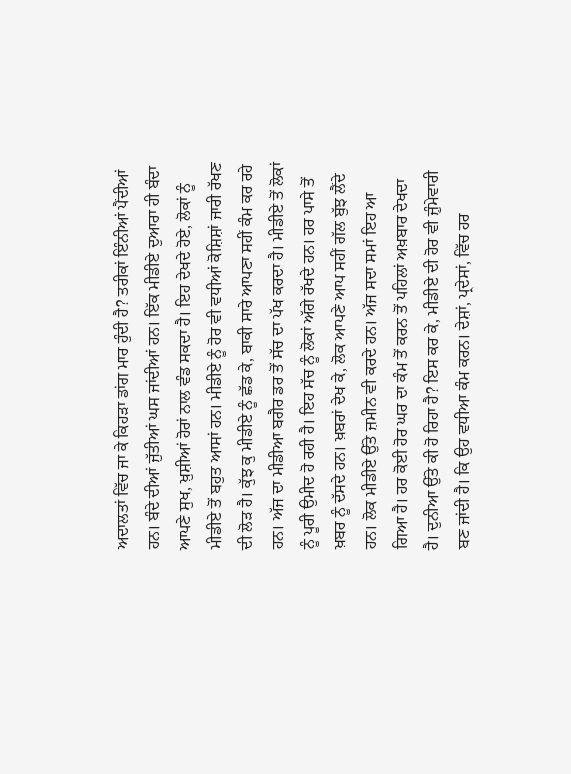ਅਦਾਲਤਾਂ ਵਿੱਚ ਜਾ ਕੇ ਕਿਹੜਾ ਡਾਂਗ ਮਾਰ ਹੁੰਦੀ ਹੈ? ਤਰੀਕਾਂ ਇੰਨੀਆਂ ਪੈਂਦੀਆਂ ਹਨ। ਬੰਦੇ ਦੀਆਂ ਜੁੱਤੀਆਂ ਘਸ ਜਾਂਦੀਆਂ ਹਨ। ਇੱਕ ਮੀਡੀਏ ਦੁਆਰਾ ਹੀ ਬੰਦਾ ਆਪਣੇ ਸੁਖ, ਖ਼ੁਸ਼ੀਆਂ ਹੋਰਾਂ ਨਾਲ ਵੰਡ ਸਕਦਾ ਹੈ। ਇਹ ਦੇਖਦੇ ਹੋਏ, ਲੋਕਾਂ ਨੂੰ ਮੀਡੀਏ ਤੋਂ ਬਹੁਤ ਆਸਾਂ ਹਨ। ਮੀਡੀਏ ਨੂੰ ਹੋਰ ਵੀ ਵਧੀਆਂ ਕੋਸ਼ਿਸ਼ਾਂ ਜਾਰੀ ਰੱਖਣ ਦੀ ਲੋੜ ਹੈ। ਕੁੱਝ ਕੁ ਮੀਡੀਏ ਨੂੰ ਛੱਡ ਕੇ, ਬਾਕੀ ਸਾਰੇ ਆਪਣਾ ਸਹੀਂ ਕੰਮ ਕਰ ਰਹੇ ਹਨ। ਅੱਜ ਦਾ ਮੀਡੀਆ ਬਗੈਰ ਡਰ ਤੋਂ ਸੱਚ ਦਾ ਪੱਖ ਕਰਦਾ ਹੈ। ਮੀਡੀਏ ਤੋਂ ਲੋਕਾਂ ਨੂੰ ਪੂਰੀ ਉਮੀਦ ਹੋ ਰਹੀ ਹੈ। ਇਹ ਸੱਚ ਨੂੰ ਲੋਕਾਂ ਅੱਗੇ ਰੱਖਦੇ ਹਨ। ਹਰ ਪਾਸੇ ਤੋਂ ਖ਼ਬਰ ਨੂੰ ਦੱਸਦੇ ਹਨ। ਖ਼ਬਰਾਂ ਦੇਖ ਕੇ, ਲੋਕ ਆਪਣੇ ਆਪ ਸਹੀਂ ਗੱਲ ਬੁੱਝ ਲੈਂਦੇ ਹਨ। ਲੋਕ ਮੀਡੀਏ ਉੱਤੇ ਜ਼ਮੀਨ ਵੀ ਕਰਦੇ ਹਨ। ਅੱਜ ਸਦਾ ਸਮਾਂ ਇਹ ਆ ਗਿਆ ਹੈ। ਹਰ ਕੋਈ ਹੋਰ ਘਰ ਦਾ ਕੰਮ ਤੋਂ ਕਰਨ ਤੋਂ ਪਹਿਲਾਂ ਅਖ਼ਬਾਰ ਦੇਖਦਾ ਹੈ। ਦੁਨੀਆ ਉੱਤੇ ਕੀ ਹੋ ਰਿਹਾ ਹੈ? ਇਸ ਕਰ ਕੇ, ਮੀਡੀਏ ਦੀ ਹੋਰ ਵੀ ਜ਼ੁੰਮੇਵਾਰੀ ਬਣ ਜਾਂਦੀ ਹੈ। ਕਿ ਉਹ ਵਧੀਆ ਕੰਮ ਕਰਨ। ਦੇਸ਼ਾਂ, ਪ੍ਰਦੇਸਾਂ, ਵਿੱਚ ਹਰ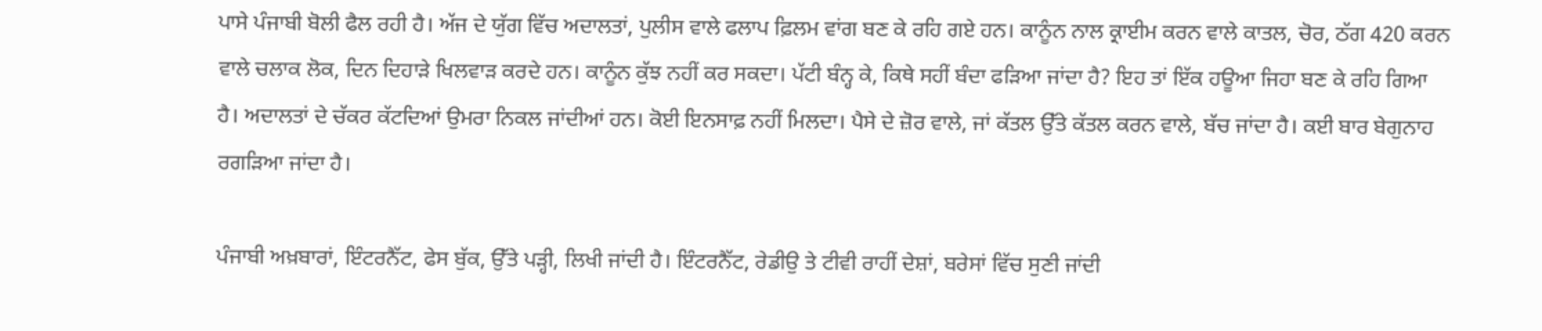ਪਾਸੇ ਪੰਜਾਬੀ ਬੋਲੀ ਫੈਲ ਰਹੀ ਹੈ। ਅੱਜ ਦੇ ਯੁੱਗ ਵਿੱਚ ਅਦਾਲਤਾਂ, ਪੁਲੀਸ ਵਾਲੇ ਫਲਾਪ ਫ਼ਿਲਮ ਵਾਂਗ ਬਣ ਕੇ ਰਹਿ ਗਏ ਹਨ। ਕਾਨੂੰਨ ਨਾਲ ਕ੍ਰਾਈਮ ਕਰਨ ਵਾਲੇ ਕਾਤਲ, ਚੋਰ, ਠੱਗ 420 ਕਰਨ ਵਾਲੇ ਚਲਾਕ ਲੋਕ, ਦਿਨ ਦਿਹਾੜੇ ਖਿਲਵਾੜ ਕਰਦੇ ਹਨ। ਕਾਨੂੰਨ ਕੁੱਝ ਨਹੀਂ ਕਰ ਸਕਦਾ। ਪੱਟੀ ਬੰਨ੍ਹ ਕੇ, ਕਿਥੇ ਸਹੀਂ ਬੰਦਾ ਫੜਿਆ ਜਾਂਦਾ ਹੈ? ਇਹ ਤਾਂ ਇੱਕ ਹਊਆ ਜਿਹਾ ਬਣ ਕੇ ਰਹਿ ਗਿਆ ਹੈ। ਅਦਾਲਤਾਂ ਦੇ ਚੱਕਰ ਕੱਟਦਿਆਂ ਉਮਰਾ ਨਿਕਲ ਜਾਂਦੀਆਂ ਹਨ। ਕੋਈ ਇਨਸਾਫ਼ ਨਹੀਂ ਮਿਲਦਾ। ਪੈਸੇ ਦੇ ਜ਼ੋਰ ਵਾਲੇ, ਜਾਂ ਕੱਤਲ ਉੱਤੇ ਕੱਤਲ ਕਰਨ ਵਾਲੇ, ਬੱਚ ਜਾਂਦਾ ਹੈ। ਕਈ ਬਾਰ ਬੇਗੁਨਾਹ ਰਗੜਿਆ ਜਾਂਦਾ ਹੈ।

ਪੰਜਾਬੀ ਅਖ਼ਬਾਰਾਂ, ਇੰਟਰਨੈੱਟ, ਫੇਸ ਬੁੱਕ, ਉੱਤੇ ਪੜ੍ਹੀ, ਲਿਖੀ ਜਾਂਦੀ ਹੈ। ਇੰਟਰਨੈੱਟ, ਰੇਡੀਉ ਤੇ ਟੀਵੀ ਰਾਹੀਂ ਦੇਸ਼ਾਂ, ਬਰੇਸਾਂ ਵਿੱਚ ਸੁਣੀ ਜਾਂਦੀ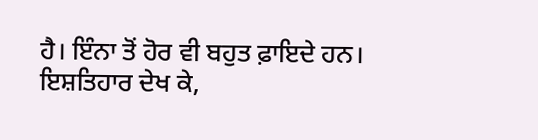ਹੈ। ਇੰਨਾ ਤੋਂ ਹੋਰ ਵੀ ਬਹੁਤ ਫ਼ਾਇਦੇ ਹਨ। ਇਸ਼ਤਿਹਾਰ ਦੇਖ ਕੇ,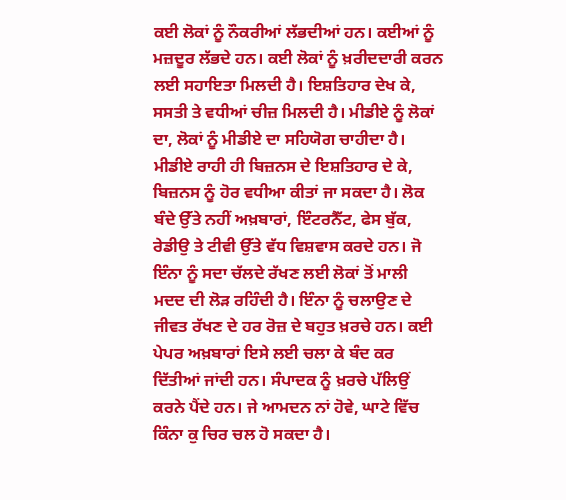ਕਈ ਲੋਕਾਂ ਨੂੰ ਨੌਕਰੀਆਂ ਲੱਭਦੀਆਂ ਹਨ। ਕਈਆਂ ਨੂੰ ਮਜ਼ਦੂਰ ਲੱਭਦੇ ਹਨ। ਕਈ ਲੋਕਾਂ ਨੂੰ ਖ਼ਰੀਦਦਾਰੀ ਕਰਨ ਲਈ ਸਹਾਇਤਾ ਮਿਲਦੀ ਹੈ। ਇਸ਼ਤਿਹਾਰ ਦੇਖ ਕੇ, ਸਸਤੀ ਤੇ ਵਧੀਆਂ ਚੀਜ਼ ਮਿਲਦੀ ਹੈ। ਮੀਡੀਏ ਨੂੰ ਲੋਕਾਂ ਦਾ, ਲੋਕਾਂ ਨੂੰ ਮੀਡੀਏ ਦਾ ਸਹਿਯੋਗ ਚਾਹੀਦਾ ਹੈ। ਮੀਡੀਏ ਰਾਹੀ ਹੀ ਬਿਜ਼ਨਸ ਦੇ ਇਸ਼ਤਿਹਾਰ ਦੇ ਕੇ, ਬਿਜ਼ਨਸ ਨੂੰ ਹੋਰ ਵਧੀਆ ਕੀਤਾਂ ਜਾ ਸਕਦਾ ਹੈ। ਲੋਕ ਬੰਦੇ ਉੱਤੇ ਨਹੀਂ ਅਖ਼ਬਾਰਾਂ, ਇੰਟਰਨੈੱਟ, ਫੇਸ ਬੁੱਕ, ਰੇਡੀਉ ਤੇ ਟੀਵੀ ਉੱਤੇ ਵੱਧ ਵਿਸ਼ਵਾਸ ਕਰਦੇ ਹਨ। ਜੋ ਇੰਨਾ ਨੂੰ ਸਦਾ ਚੱਲਦੇ ਰੱਖਣ ਲਈ ਲੋਕਾਂ ਤੋਂ ਮਾਲੀ ਮਦਦ ਦੀ ਲੋੜ ਰਹਿੰਦੀ ਹੈ। ਇੰਨਾ ਨੂੰ ਚਲਾਉਣ ਦੇ ਜੀਵਤ ਰੱਖਣ ਦੇ ਹਰ ਰੋਜ਼ ਦੇ ਬਹੁਤ ਖ਼ਰਚੇ ਹਨ। ਕਈ ਪੇਪਰ ਅਖ਼ਬਾਰਾਂ ਇਸੇ ਲਈ ਚਲਾ ਕੇ ਬੰਦ ਕਰ ਦਿੱਤੀਆਂ ਜਾਂਦੀ ਹਨ। ਸੰਪਾਦਕ ਨੂੰ ਖ਼ਰਚੇ ਪੱਲਿਉਂ ਕਰਨੇ ਪੈਂਦੇ ਹਨ। ਜੇ ਆਮਦਨ ਨਾਂ ਹੋਵੇ, ਘਾਟੇ ਵਿੱਚ ਕਿੰਨਾ ਕੁ ਚਿਰ ਚਲ ਹੋ ਸਕਦਾ ਹੈ।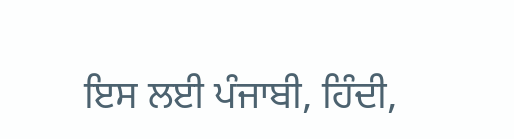ਇਸ ਲਈ ਪੰਜਾਬੀ, ਹਿੰਦੀ,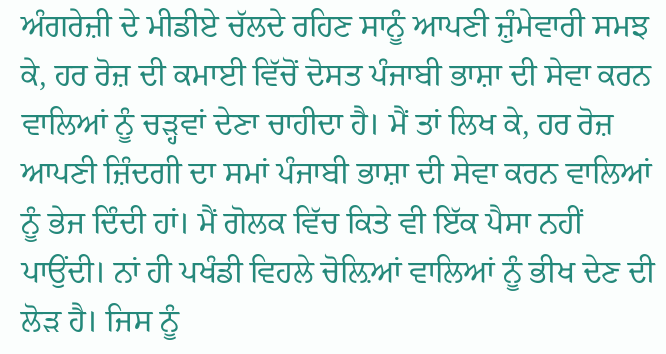ਅੰਗਰੇਜ਼ੀ ਦੇ ਮੀਡੀਏ ਚੱਲਦੇ ਰਹਿਣ ਸਾਨੂੰ ਆਪਣੀ ਜ਼ੁੰਮੇਵਾਰੀ ਸਮਝ ਕੇ, ਹਰ ਰੋਜ਼ ਦੀ ਕਮਾਈ ਵਿੱਚੋਂ ਦੋਸਤ ਪੰਜਾਬੀ ਭਾਸ਼ਾ ਦੀ ਸੇਵਾ ਕਰਨ ਵਾਲਿਆਂ ਨੂੰ ਚੜ੍ਹਵਾਂ ਦੇਣਾ ਚਾਹੀਦਾ ਹੈ। ਮੈਂ ਤਾਂ ਲਿਖ ਕੇ, ਹਰ ਰੋਜ਼ ਆਪਣੀ ਜ਼ਿੰਦਗੀ ਦਾ ਸਮਾਂ ਪੰਜਾਬੀ ਭਾਸ਼ਾ ਦੀ ਸੇਵਾ ਕਰਨ ਵਾਲਿਆਂ ਨੂੰ ਭੇਜ ਦਿੰਦੀ ਹਾਂ। ਮੈਂ ਗੋਲਕ ਵਿੱਚ ਕਿਤੇ ਵੀ ਇੱਕ ਪੈਸਾ ਨਹੀਂ ਪਾਉਂਦੀ। ਨਾਂ ਹੀ ਪਖੰਡੀ ਵਿਹਲੇ ਚੋਲ਼ਿਆਂ ਵਾਲਿਆਂ ਨੂੰ ਭੀਖ ਦੇਣ ਦੀ ਲੋੜ ਹੈ। ਜਿਸ ਨੂੰ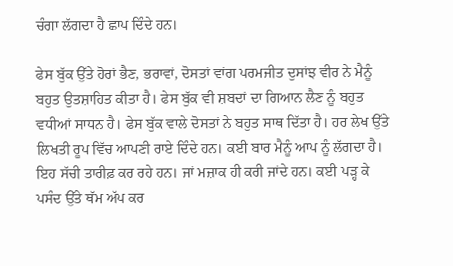ਚੰਗਾ ਲੱਗਦਾ ਹੈ ਛਾਪ ਦਿੰਦੇ ਹਨ।

ਫੇਸ ਬੁੱਕ ਉੱਤੇ ਹੋਰਾਂ ਭੈਣ, ਭਰਾਵਾਂ, ਦੋਸਤਾਂ ਵਾਂਗ ਪਰਮਜੀਤ ਦੁਸਾਂਝ ਵੀਰ ਨੇ ਮੈਨੂੰ ਬਹੁਤ ਉਤਸ਼ਾਹਿਤ ਕੀਤਾ ਹੈ। ਫੇਸ ਬੁੱਕ ਵੀ ਸ਼ਬਦਾਂ ਦਾ ਗਿਆਨ ਲੈਣ ਨੂੰ ਬਹੁਤ ਵਧੀਆਂ ਸਾਧਨ ਹੈ। ਫੇਸ ਬੁੱਕ ਵਾਲੇ ਦੋਸਤਾਂ ਨੇ ਬਹੁਤ ਸਾਥ ਦਿੱਤਾ ਹੈ। ਹਰ ਲੇਖ ਉੱਤੇ ਲਿਖਤੀ ਰੂਪ ਵਿੱਚ ਆਪਣੀ ਰਾਏ ਦਿੰਦੇ ਹਨ। ਕਈ ਬਾਰ ਮੈਨੂੰ ਆਪ ਨੂੰ ਲੱਗਦਾ ਹੈ। ਇਹ ਸੱਚੀ ਤਾਰੀਫ਼ ਕਰ ਰਹੇ ਹਨ। ਜਾਂ ਮਜ਼ਾਕ ਹੀ ਕਰੀ ਜਾਂਦੇ ਹਨ। ਕਈ ਪੜ੍ਹ ਕੇ ਪਸੰਦ ਉੱਤੇ ਥੱਮ ਅੱਪ ਕਰ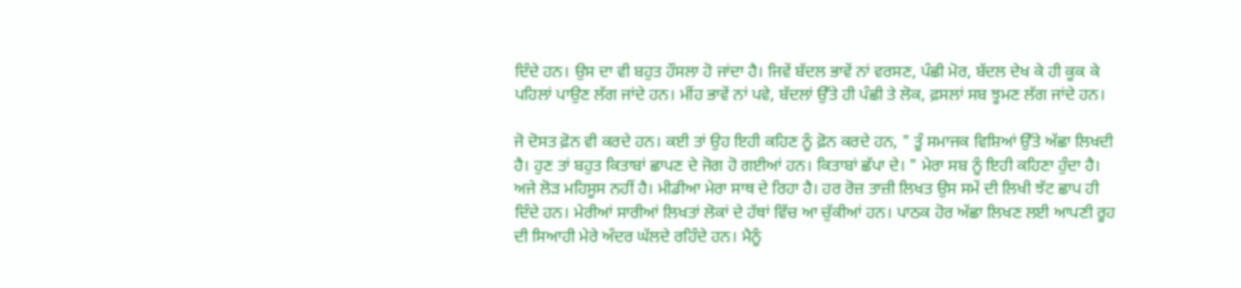ਦਿੰਦੇ ਹਨ। ਉਸ ਦਾ ਵੀ ਬਹੁਤ ਹੌਸਲਾ ਹੋ ਜਾਂਦਾ ਹੈ। ਜਿਵੇਂ ਬੱਦਲ ਭਾਵੇਂ ਨਾਂ ਵਰਸਣ, ਪੰਛੀ ਮੋਰ, ਬੱਦਲ ਦੇਖ ਕੇ ਹੀ ਕੂਕ ਕੇ ਪਹਿਲਾਂ ਪਾਉਣ ਲੱਗ ਜਾਂਦੇ ਹਨ। ਮੀਂਹ ਭਾਵੇਂ ਨਾਂ ਪਵੇ, ਬੱਦਲਾਂ ਉੱਤੇ ਹੀ ਪੰਛੀ ਤੇ ਲੋਕ, ਫ਼ਸਲਾਂ ਸਬ ਝੂਮਣ ਲੱਗ ਜਾਂਦੇ ਹਨ।

ਜੋ ਦੋਸਤ ਫ਼ੋਨ ਵੀ ਕਰਦੇ ਹਨ। ਕਈ ਤਾਂ ਉਹ ਇਹੀ ਕਹਿਣ ਨੂੰ ਫ਼ੋਨ ਕਰਦੇ ਹਨ, " ਤੂੰ ਸਮਾਜਕ ਵਿਸ਼ਿਆਂ ਉੱਤੇ ਅੱਛਾ ਲਿਖਦੀ ਹੈ। ਹੁਣ ਤਾਂ ਬਹੁਤ ਕਿਤਾਬਾਂ ਛਾਪਣ ਦੇ ਜੋਗ ਹੋ ਗਈਆਂ ਹਨ। ਕਿਤਾਬਾਂ ਛੱਪਾ ਦੇ। " ਮੇਰਾ ਸਬ ਨੂੰ ਇਹੀ ਕਹਿਣਾ ਹੁੰਦਾ ਹੈ। ਅਜੇ ਲੋੜ ਮਹਿਸੂਸ ਨਹੀਂ ਹੈ। ਮੀਡੀਆ ਮੇਰਾ ਸਾਥ ਦੇ ਰਿਹਾ ਹੈ। ਹਰ ਰੋਜ਼ ਤਾਜ਼ੀ ਲਿਖਤ ਉਸ ਸਮੇਂ ਦੀ ਲਿਖੀ ਝੱਟ ਛਾਪ ਹੀ ਦਿੰਦੇ ਹਨ। ਮੇਰੀਆਂ ਸਾਰੀਆਂ ਲਿਖਤਾਂ ਲੋਕਾਂ ਦੇ ਹੱਥਾਂ ਵਿੱਚ ਆ ਚੁੱਕੀਆਂ ਹਨ। ਪਾਠਕ ਹੋਰ ਅੱਛਾ ਲਿਖਣ ਲਈ ਆਪਣੀ ਰੂਹ ਦੀ ਸਿਆਹੀ ਮੇਰੇ ਅੰਦਰ ਘੱਲਦੇ ਰਹਿੰਦੇ ਹਨ। ਮੈਨੂੰ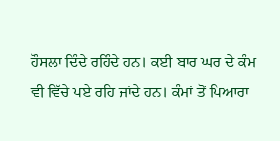ਹੌਸਲਾ ਦਿੰਦੇ ਰਹਿੰਦੇ ਹਨ। ਕਈ ਬਾਰ ਘਰ ਦੇ ਕੰਮ ਵੀ ਵਿੱਚੇ ਪਏ ਰਹਿ ਜਾਂਦੇ ਹਨ। ਕੰਮਾਂ ਤੋਂ ਪਿਆਰਾ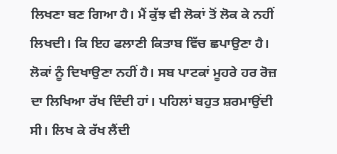ਲਿਖਣਾ ਬਣ ਗਿਆ ਹੈ। ਮੈਂ ਕੁੱਝ ਵੀ ਲੋਕਾਂ ਤੋਂ ਲੋਕ ਕੇ ਨਹੀਂ ਲਿਖਦੀ। ਕਿ ਇਹ ਫਲਾਣੀ ਕਿਤਾਬ ਵਿੱਚ ਛਪਾਉਣਾ ਹੈ। ਲੋਕਾਂ ਨੂੰ ਦਿਖਾਉਣਾ ਨਹੀਂ ਹੈ। ਸਬ ਪਾਟਕਾਂ ਮੂਹਰੇ ਹਰ ਰੋਜ਼ ਦਾ ਲਿਖਿਆ ਰੱਖ ਦਿੰਦੀ ਹਾਂ। ਪਹਿਲਾਂ ਬਹੁਤ ਸ਼ਰਮਾਉਂਦੀ ਸੀ। ਲਿਖ ਕੇ ਰੱਖ ਲੈਂਦੀ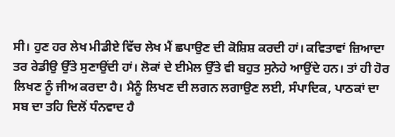ਸੀ। ਹੁਣ ਹਰ ਲੇਖ ਮੀਡੀਏ ਵਿੱਚ ਲੇਖ ਮੈਂ ਛਪਾਉਣ ਦੀ ਕੋਸ਼ਿਸ਼ ਕਰਦੀ ਹਾਂ। ਕਵਿਤਾਵਾਂ ਜ਼ਿਆਦਾ ਤਰ ਰੇਡੀਉ ਉੱਤੇ ਸੁਣਾਉਂਦੀ ਹਾਂ। ਲੋਕਾਂ ਦੇ ਈਮੇਲ ਉੱਤੇ ਵੀ ਬਹੁਤ ਸੁਨੇਹੇ ਆਉਂਦੇ ਹਨ। ਤਾਂ ਹੀ ਹੋਰ ਲਿਖਣ ਨੂੰ ਜੀਅ ਕਰਦਾ ਹੈ। ਮੈਨੂੰ ਲਿਖਣ ਦੀ ਲਗਨ ਲਗਾਉਣ ਲਈ, ਸੰਪਾਦਿਕ, ਪਾਠਕਾਂ ਦਾ ਸਬ ਦਾ ਤਹਿ ਦਿਲੋਂ ਧੰਨਵਾਦ ਹੈ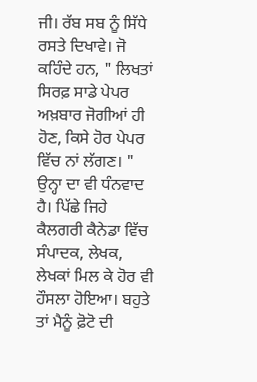ਜੀ। ਰੱਬ ਸਬ ਨੂੰ ਸਿੱਧੇ ਰਸਤੇ ਦਿਖਾਵੇ। ਜੋ ਕਹਿੰਦੇ ਹਨ, " ਲਿਖਤਾਂ ਸਿਰਫ਼ ਸਾਡੇ ਪੇਪਰ ਅਖ਼ਬਾਰ ਜੋਗੀਆਂ ਹੀ ਹੋਣ, ਕਿਸੇ ਹੋਰ ਪੇਪਰ ਵਿੱਚ ਨਾਂ ਲੱਗਣ। " ਉਨ੍ਹਾ ਦਾ ਵੀ ਧੰਨਵਾਦ ਹੈ। ਪਿੱਛੇ ਜਿਹੇ ਕੈਲਗਰੀ ਕੈਨੇਡਾ ਵਿੱਚ ਸੰਪਾਦਕ, ਲੇਖਕ, ਲੇਖਕਾਂ ਮਿਲ ਕੇ ਹੋਰ ਵੀ ਹੌਸਲਾ ਹੋਇਆ। ਬਹੁਤੇ ਤਾਂ ਮੈਨੂੰ ਫ਼ੋਟੋ ਦੀ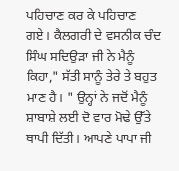ਪਹਿਚਾਣ ਕਰ ਕੇ ਪਹਿਚਾਣ ਗਏ। ਕੈਲਗਰੀ ਦੇ ਵਸਨੀਕ ਚੰਦ ਸਿੰਘ ਸਦਿਉੜਾ ਜੀ ਨੇ ਮੈਨੂੰ ਕਿਹਾ," ਸੱਤੀ ਸਾਨੂੰ ਤੇਰੇ ਤੇ ਬਹੁਤ ਮਾਣ ਹੈ। " ਉਨ੍ਹਾਂ ਨੇ ਜਦੋਂ ਮੈਨੂੰ ਸ਼ਾਬਾਸ਼ੇ ਲਈ ਦੋ ਵਾਰ ਮੋਢੇ ਉੱਤੇ ਥਾਪੀ ਦਿੱਤੀ। ਆਪਣੇ ਪਾਪਾ ਜੀ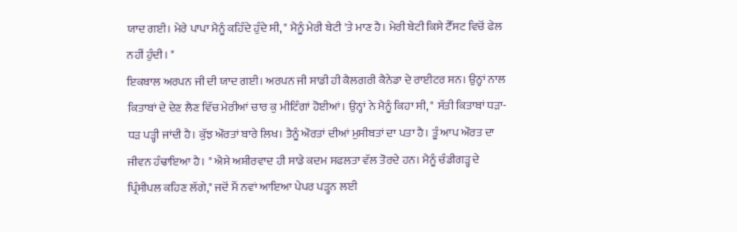ਯਾਦ ਗਈ। ਮੇਰੇ ਪਾਪਾ ਮੈਨੂੰ ਕਹਿੰਦੇ ਹੁੰਦੇ ਸੀ, " ਮੈਨੂੰ ਮੇਰੀ ਬੇਟੀ 'ਤੇ ਮਾਣ ਹੈ। ਮੇਰੀ ਬੇਟੀ ਕਿਸੇ ਟੈੱਸਟ ਵਿਚੋਂ ਫੇਲ ਨਹੀਂ ਹੁੰਦੀ। "
ਇਕਬਾਲ ਅਰਪਨ ਜੀ ਦੀ ਯਾਦ ਗਈ। ਅਰਪਨ ਜੀ ਸਾਡੀ ਹੀ ਕੈਲਗਰੀ ਕੈਨੇਡਾ ਦੇ ਰਾਈਟਰ ਸਨ। ਉਨ੍ਹਾਂ ਨਾਲ ਕਿਤਾਬਾਂ ਦੇ ਦੇਣ ਲੈਣ ਵਿੱਚ ਮੇਰੀਆਂ ਚਾਰ ਕੁ ਮੀਟਿੰਗਾਂ ਹੋਈਆਂ। ਉਨ੍ਹਾਂ ਨੇ ਮੈਨੂੰ ਕਿਹਾ ਸੀ, " ਸੱਤੀ ਕਿਤਾਬਾਂ ਧੜਾ-ਧੜ ਪੜ੍ਹੀ ਜਾਂਦੀ ਹੈ। ਕੁੱਝ ਔਰਤਾਂ ਬਾਰੇ ਲਿਖ। ਤੈਨੂੰ ਔਰਤਾਂ ਦੀਆਂ ਮੁਸੀਬਤਾਂ ਦਾ ਪਤਾ ਹੈ। ਤੂੰ ਆਪ ਔਰਤ ਦਾ ਜੀਵਨ ਹੰਢਾਇਆ ਹੈ। " ਐਸੇ ਅਸ਼ੀਰਵਾਦ ਹੀ ਸਾਡੇ ਕਦਮ ਸਫਲਤਾ ਵੱਲ ਤੋਰਦੇ ਹਨ। ਮੈਨੂੰ ਚੰਡੀਗੜ੍ਹ ਦੇ ਪ੍ਰਿੰਸੀਪਲ ਕਹਿਣ ਲੱਗੇ," ਜਦੋਂ ਮੈਂ ਨਵਾਂ ਆਇਆ ਪੇਪਰ ਪੜ੍ਹਨ ਲਈ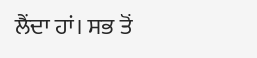ਲੈਂਦਾ ਹਾਂ। ਸਭ ਤੋਂ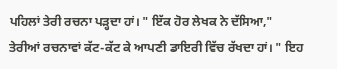ਪਹਿਲਾਂ ਤੇਰੀ ਰਚਨਾ ਪੜ੍ਹਦਾ ਹਾਂ। " ਇੱਕ ਹੋਰ ਲੇਖਕ ਨੇ ਦੱਸਿਆ," ਤੇਰੀਆਂ ਰਚਨਾਵਾਂ ਕੱਟ-ਕੱਟ ਕੇ ਆਪਣੀ ਡਾਇਰੀ ਵਿੱਚ ਰੱਖਦਾ ਹਾਂ। " ਇਹ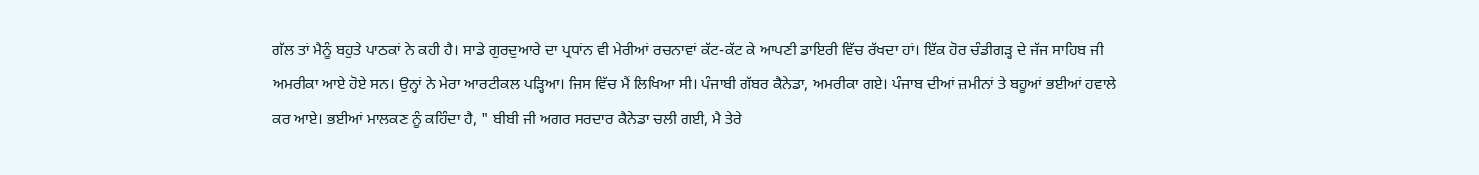ਗੱਲ ਤਾਂ ਮੈਨੂੰ ਬਹੁਤੇ ਪਾਠਕਾਂ ਨੇ ਕਹੀ ਹੈ। ਸਾਡੇ ਗੁਰਦੁਆਰੇ ਦਾ ਪ੍ਰਧਾਂਨ ਵੀ ਮੇਰੀਆਂ ਰਚਨਾਵਾਂ ਕੱਟ-ਕੱਟ ਕੇ ਆਪਣੀ ਡਾਇਰੀ ਵਿੱਚ ਰੱਖਦਾ ਹਾਂ। ਇੱਕ ਹੋਰ ਚੰਡੀਗੜ੍ਹ ਦੇ ਜੱਜ ਸਾਹਿਬ ਜੀ ਅਮਰੀਕਾ ਆਏ ਹੋਏ ਸਨ। ਉਨ੍ਹਾਂ ਨੇ ਮੇਰਾ ਆਰਟੀਕਲ ਪੜ੍ਹਿਆ। ਜਿਸ ਵਿੱਚ ਮੈਂ ਲਿਖਿਆ ਸੀ। ਪੰਜਾਬੀ ਗੱਬਰ ਕੈਨੇਡਾ, ਅਮਰੀਕਾ ਗਏ। ਪੰਜਾਬ ਦੀਆਂ ਜ਼ਮੀਨਾਂ ਤੇ ਬਹੂਆਂ ਭਈਆਂ ਹਵਾਲੇ ਕਰ ਆਏ। ਭਈਆਂ ਮਾਲਕਣ ਨੂੰ ਕਹਿੰਦਾ ਹੈ, " ਬੀਬੀ ਜੀ ਅਗਰ ਸਰਦਾਰ ਕੈਨੇਡਾ ਚਲੀ ਗਈ, ਮੈ ਤੇਰੇ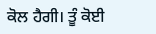ਕੋਲ ਹੈਗੀ। ਤੂੰ ਕੋਈ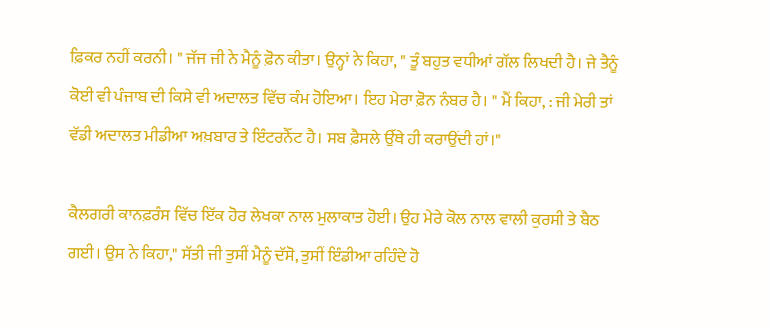ਫ਼ਿਕਰ ਨਹੀਂ ਕਰਨੀ। " ਜੱਜ ਜੀ ਨੇ ਮੈਨੂੰ ਫ਼ੋਨ ਕੀਤਾ। ਉਨ੍ਹਾਂ ਨੇ ਕਿਹਾ, " ਤੂੰ ਬਹੁਤ ਵਧੀਆਂ ਗੱਲ ਲਿਖਦੀ ਹੈ। ਜੇ ਤੈਨੂੰ ਕੋਈ ਵੀ ਪੰਜਾਬ ਦੀ ਕਿਸੇ ਵੀ ਅਦਾਲਤ ਵਿੱਚ ਕੰਮ ਹੋਇਆ। ਇਹ ਮੇਰਾ ਫ਼ੋਨ ਨੰਬਰ ਹੈ। " ਮੈਂ ਕਿਹਾ, : ਜੀ ਮੇਰੀ ਤਾਂ ਵੱਡੀ ਅਦਾਲਤ ਮੀਡੀਆ ਅਖ਼ਬਾਰ ਤੇ ਇੰਟਰਨੈੱਟ ਹੈ। ਸਬ ਫ਼ੈਸਲੇ ਉੱਥੇ ਹੀ ਕਰਾਉਂਦੀ ਹਾਂ।"

ਕੈਲਗਰੀ ਕਾਨਫ਼ਰੰਸ ਵਿੱਚ ਇੱਕ ਹੋਰ ਲੇਖਕਾ ਨਾਲ ਮੁਲਾਕਾਤ ਹੋਈ। ਉਹ ਮੇਰੇ ਕੋਲ ਨਾਲ ਵਾਲੀ ਕੁਰਸੀ ਤੇ ਬੈਠ ਗਈ। ਉਸ ਨੇ ਕਿਹਾ," ਸੱਤੀ ਜੀ ਤੁਸੀਂ ਮੈਨੂੰ ਦੱਸੋ, ਤੁਸੀਂ ਇੰਡੀਆ ਰਹਿੰਦੇ ਹੋ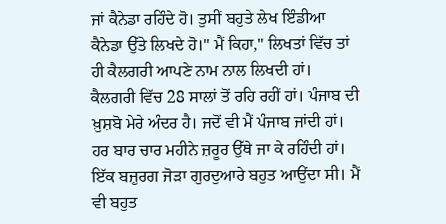ਜਾਂ ਕੈਨੇਡਾ ਰਹਿੰਦੇ ਹੋ। ਤੁਸੀਂ ਬਹੁਤੇ ਲੇਖ ਇੰਡੀਆ ਕੈਨੇਡਾ ਉੱਤੇ ਲਿਖਦੇ ਹੋ।" ਮੈਂ ਕਿਹਾ," ਲਿਖਤਾਂ ਵਿੱਚ ਤਾਂ ਹੀ ਕੈਲਗਰੀ ਆਪਣੇ ਨਾਮ ਨਾਲ ਲਿਖਦੀ ਹਾਂ। ਕੈਲਗਰੀ ਵਿੱਚ 28 ਸਾਲਾਂ ਤੋਂ ਰਹਿ ਰਹੀਂ ਹਾਂ। ਪੰਜਾਬ ਦੀ ਖ਼ੁਸ਼ਬੋ ਮੇਰੇ ਅੰਦਰ ਹੈ। ਜਦੋਂ ਵੀ ਮੈਂ ਪੰਜਾਬ ਜਾਂਦੀ ਹਾਂ। ਹਰ ਬਾਰ ਚਾਰ ਮਹੀਨੇ ਜ਼ਰੂਰ ਉੱਥੇ ਜਾ ਕੇ ਰਹਿੰਦੀ ਹਾਂ। ਇੱਕ ਬਜ਼ੁਰਗ ਜੋੜਾ ਗੁਰਦੁਆਰੇ ਬਹੁਤ ਆਉਂਦਾ ਸੀ। ਮੈਂ ਵੀ ਬਹੁਤ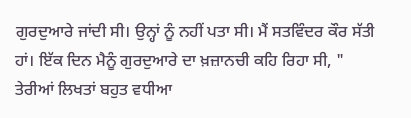ਗੁਰਦੁਆਰੇ ਜਾਂਦੀ ਸੀ। ਉਨ੍ਹਾਂ ਨੂੰ ਨਹੀਂ ਪਤਾ ਸੀ। ਮੈਂ ਸਤਵਿੰਦਰ ਕੌਰ ਸੱਤੀ ਹਾਂ। ਇੱਕ ਦਿਨ ਮੈਨੂੰ ਗੁਰਦੁਆਰੇ ਦਾ ਖ਼ਜ਼ਾਨਚੀ ਕਹਿ ਰਿਹਾ ਸੀ, " ਤੇਰੀਆਂ ਲਿਖਤਾਂ ਬਹੁਤ ਵਧੀਆ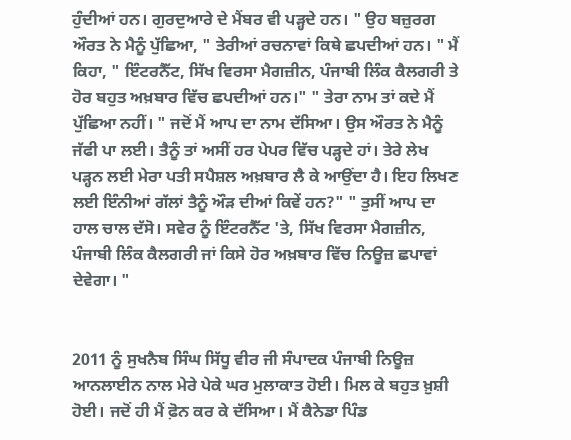ਹੁੰਦੀਆਂ ਹਨ। ਗੁਰਦੁਆਰੇ ਦੇ ਮੈਂਬਰ ਵੀ ਪੜ੍ਹਦੇ ਹਨ। " ਉਹ ਬਜ਼ੁਰਗ ਔਰਤ ਨੇ ਮੈਨੂੰ ਪੁੱਛਿਆ, " ਤੇਰੀਆਂ ਰਚਨਾਵਾਂ ਕਿਥੇ ਛਪਦੀਆਂ ਹਨ। " ਮੈਂ ਕਿਹਾ, " ਇੰਟਰਨੈੱਟ, ਸਿੱਖ ਵਿਰਸਾ ਮੈਗਜ਼ੀਨ, ਪੰਜਾਬੀ ਲਿੰਕ ਕੈਲਗਰੀ ਤੇ ਹੋਰ ਬਹੁਤ ਅਖ਼ਬਾਰ ਵਿੱਚ ਛਪਦੀਆਂ ਹਨ।" " ਤੇਰਾ ਨਾਮ ਤਾਂ ਕਦੇ ਮੈਂ ਪੁੱਛਿਆ ਨਹੀਂ। " ਜਦੋਂ ਮੈਂ ਆਪ ਦਾ ਨਾਮ ਦੱਸਿਆ। ਉਸ ਔਰਤ ਨੇ ਮੈਨੂੰ ਜੱਫੀ ਪਾ ਲਈ। ਤੈਨੂੰ ਤਾਂ ਅਸੀਂ ਹਰ ਪੇਪਰ ਵਿੱਚ ਪੜ੍ਹਦੇ ਹਾਂ। ਤੇਰੇ ਲੇਖ ਪੜ੍ਹਨ ਲਈ ਮੇਰਾ ਪਤੀ ਸਪੈਸ਼ਲ ਅਖ਼ਬਾਰ ਲੈ ਕੇ ਆਉਂਦਾ ਹੈ। ਇਹ ਲਿਖਣ ਲਈ ਇੰਨੀਆਂ ਗੱਲਾਂ ਤੈਨੂੰ ਔੜ ਦੀਆਂ ਕਿਵੇਂ ਹਨ?" " ਤੁਸੀਂ ਆਪ ਦਾ ਹਾਲ ਚਾਲ ਦੱਸੋ। ਸਵੇਰ ਨੂੰ ਇੰਟਰਨੈੱਟ 'ਤੇ, ਸਿੱਖ ਵਿਰਸਾ ਮੈਗਜ਼ੀਨ, ਪੰਜਾਬੀ ਲਿੰਕ ਕੈਲਗਰੀ ਜਾਂ ਕਿਸੇ ਹੋਰ ਅਖ਼ਬਾਰ ਵਿੱਚ ਨਿਊਜ਼ ਛਪਾਵਾਂ ਦੇਵੇਗਾ। "


2011 ਨੂੰ ਸੁਖਨੈਬ ਸਿੰਘ ਸਿੱਧੂ ਵੀਰ ਜੀ ਸੰਪਾਦਕ ਪੰਜਾਬੀ ਨਿਊਜ਼ ਆਨਲਾਈਨ ਨਾਲ ਮੇਰੇ ਪੇਕੇ ਘਰ ਮੁਲਾਕਾਤ ਹੋਈ। ਮਿਲ ਕੇ ਬਹੁਤ ਖ਼ੁਸ਼ੀ ਹੋਈ। ਜਦੋਂ ਹੀ ਮੈਂ ਫ਼ੋਨ ਕਰ ਕੇ ਦੱਸਿਆ। ਮੈਂ ਕੈਨੇਡਾ ਪਿੰਡ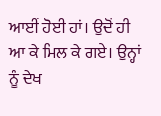ਆਈਂ ਹੋਈ ਹਾਂ। ਉਦੋਂ ਹੀ ਆ ਕੇ ਮਿਲ ਕੇ ਗਏ। ਉਨ੍ਹਾਂ ਨੂੰ ਦੇਖ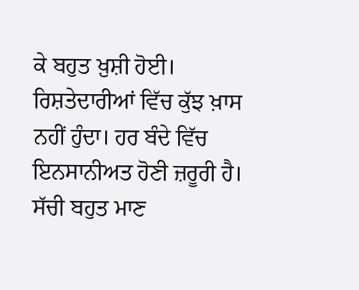ਕੇ ਬਹੁਤ ਖ਼ੁਸ਼ੀ ਹੋਈ। ਰਿਸ਼ਤੇਦਾਰੀਆਂ ਵਿੱਚ ਕੁੱਝ ਖ਼ਾਸ ਨਹੀਂ ਹੁੰਦਾ। ਹਰ ਬੰਦੇ ਵਿੱਚ ਇਨਸਾਨੀਅਤ ਹੋਣੀ ਜ਼ਰੂਰੀ ਹੈ। ਸੱਚੀ ਬਹੁਤ ਮਾਣ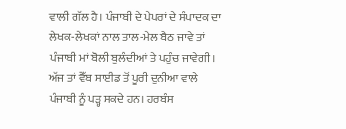ਵਾਲੀ ਗੱਲ ਹੈ। ਪੰਜਾਬੀ ਦੇ ਪੇਪਰਾਂ ਦੇ ਸੰਪਾਦਕ ਦਾ ਲੇਖਕ-ਲੇਖਕਾਂ ਨਾਲ ਤਾਲ-ਮੇਲ ਬੈਠ ਜਾਵੇ ਤਾਂ ਪੰਜਾਬੀ ਮਾਂ ਬੋਲੀ ਬੁਲੰਦੀਆਂ ਤੇ ਪਹੁੰਚ ਜਾਵੇਗੀ। ਅੱਜ ਤਾਂ ਵੈੱਬ ਸਾਈਡ ਤੋਂ ਪੂਰੀ ਦੁਨੀਆ ਵਾਲੇ ਪੰਜਾਬੀ ਨੂੰ ਪੜ੍ਹ ਸਕਦੇ ਹਨ। ਹਰਬੰਸ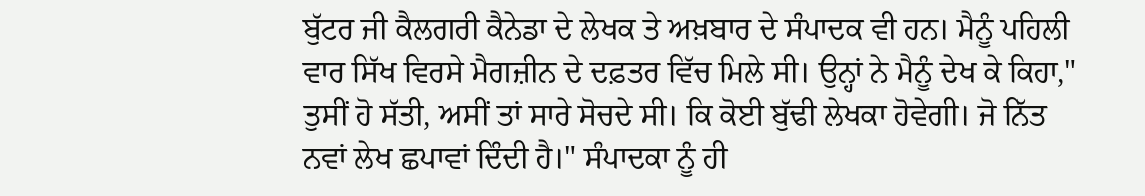ਬੁੱਟਰ ਜੀ ਕੈਲਗਰੀ ਕੈਨੇਡਾ ਦੇ ਲੇਖਕ ਤੇ ਅਖ਼ਬਾਰ ਦੇ ਸੰਪਾਦਕ ਵੀ ਹਨ। ਮੈਨੂੰ ਪਹਿਲੀ ਵਾਰ ਸਿੱਖ ਵਿਰਸੇ ਮੈਗਜ਼ੀਨ ਦੇ ਦਫ਼ਤਰ ਵਿੱਚ ਮਿਲੇ ਸੀ। ਉਨ੍ਹਾਂ ਨੇ ਮੈਨੂੰ ਦੇਖ ਕੇ ਕਿਹਾ," ਤੁਸੀਂ ਹੋ ਸੱਤੀ, ਅਸੀਂ ਤਾਂ ਸਾਰੇ ਸੋਚਦੇ ਸੀ। ਕਿ ਕੋਈ ਬੁੱਢੀ ਲੇਖਕਾ ਹੋਵੇਗੀ। ਜੋ ਨਿੱਤ ਨਵਾਂ ਲੇਖ ਛਪਾਵਾਂ ਦਿੰਦੀ ਹੈ।" ਸੰਪਾਦਕਾ ਨੂੰ ਹੀ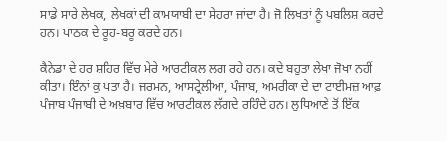ਸਾਡੇ ਸਾਰੇ ਲੇਖਕ, ਲੇਖਕਾਂ ਦੀ ਕਾਮਯਾਬੀ ਦਾ ਸੇਹਰਾ ਜਾਂਦਾ ਹੈ। ਜੋ ਲਿਖਤਾਂ ਨੂੰ ਪਬਲਿਸ਼ ਕਰਦੇ ਹਨ। ਪਾਠਕ ਦੇ ਰੂਹ-ਬਰੂ ਕਰਦੇ ਹਨ।

ਕੈਨੇਡਾ ਦੇ ਹਰ ਸ਼ਹਿਰ ਵਿੱਚ ਮੇਰੇ ਆਰਟੀਕਲ ਲਗ ਰਹੇ ਹਨ। ਕਦੇ ਬਹੁਤਾ ਲੇਖਾ ਜੋਖਾ ਨਹੀਂ ਕੀਤਾ। ਇੰਨਾਂ ਕੁ ਪਤਾ ਹੈ। ਜਰਮਨ, ਆਸਟ੍ਰੇਲੀਆ, ਪੰਜਾਬ, ਅਮਰੀਕਾ ਦੇ ਦਾ ਟਾਈਮਜ਼ ਆਫ਼ ਪੰਜਾਬ ਪੰਜਾਬੀ ਦੇ ਅਖ਼ਬਾਰ ਵਿੱਚ ਆਰਟੀਕਲ ਲੱਗਦੇ ਰਹਿੰਦੇ ਹਨ। ਲੁਧਿਆਣੇ ਤੋਂ ਇੱਕ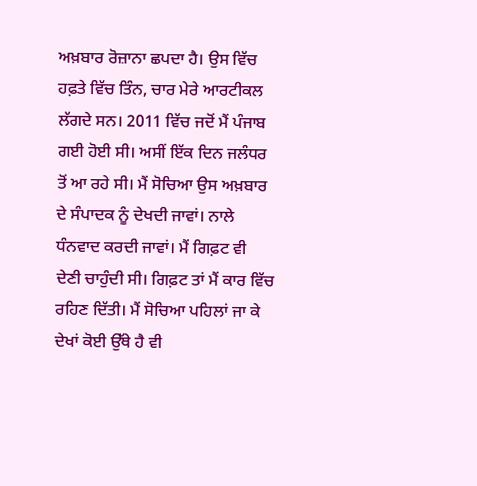ਅਖ਼ਬਾਰ ਰੋਜ਼ਾਨਾ ਛਪਦਾ ਹੈ। ਉਸ ਵਿੱਚ ਹਫ਼ਤੇ ਵਿੱਚ ਤਿੰਨ, ਚਾਰ ਮੇਰੇ ਆਰਟੀਕਲ ਲੱਗਦੇ ਸਨ। 2011 ਵਿੱਚ ਜਦੋਂ ਮੈਂ ਪੰਜਾਬ ਗਈ ਹੋਈ ਸੀ। ਅਸੀਂ ਇੱਕ ਦਿਨ ਜਲੰਧਰ ਤੋਂ ਆ ਰਹੇ ਸੀ। ਮੈਂ ਸੋਚਿਆ ਉਸ ਅਖ਼ਬਾਰ ਦੇ ਸੰਪਾਦਕ ਨੂੰ ਦੇਖਦੀ ਜਾਵਾਂ। ਨਾਲੇ ਧੰਨਵਾਦ ਕਰਦੀ ਜਾਵਾਂ। ਮੈਂ ਗਿਫ਼ਟ ਵੀ ਦੇਣੀ ਚਾਹੁੰਦੀ ਸੀ। ਗਿਫ਼ਟ ਤਾਂ ਮੈਂ ਕਾਰ ਵਿੱਚ ਰਹਿਣ ਦਿੱਤੀ। ਮੈਂ ਸੋਚਿਆ ਪਹਿਲਾਂ ਜਾ ਕੇ ਦੇਖਾਂ ਕੋਈ ਉੱਥੇ ਹੈ ਵੀ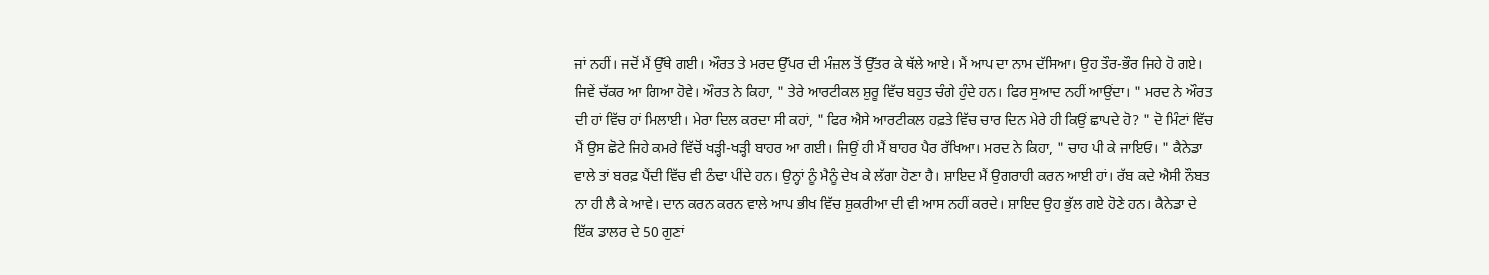ਜਾਂ ਨਹੀਂ। ਜਦੋਂ ਮੈਂ ਉੱਥੇ ਗਈ। ਔਰਤ ਤੇ ਮਰਦ ਉੱਪਰ ਦੀ ਮੰਜ਼ਲ ਤੋਂ ਉੱਤਰ ਕੇ ਥੱਲੇ ਆਏ। ਮੈਂ ਆਪ ਦਾ ਨਾਮ ਦੱਸਿਆ। ਉਹ ਤੌਰ-ਭੌਰ ਜਿਹੇ ਹੋ ਗਏ। ਜਿਵੇਂ ਚੱਕਰ ਆ ਗਿਆ ਹੋਵੇ। ਔਰਤ ਨੇ ਕਿਹਾ, " ਤੇਰੇ ਆਰਟੀਕਲ ਸ਼ੁਰੂ ਵਿੱਚ ਬਹੁਤ ਚੰਗੇ ਹੁੰਦੇ ਹਨ। ਫਿਰ ਸੁਆਦ ਨਹੀਂ ਆਉਂਦਾ। " ਮਰਦ ਨੇ ਔਰਤ ਦੀ ਹਾਂ ਵਿੱਚ ਹਾਂ ਮਿਲਾਈ। ਮੇਰਾ ਦਿਲ ਕਰਦਾ ਸੀ ਕਹਾਂ, " ਫਿਰ ਐਸੇ ਆਰਟੀਕਲ ਹਫ਼ਤੇ ਵਿੱਚ ਚਾਰ ਦਿਨ ਮੇਰੇ ਹੀ ਕਿਉਂ ਛਾਪਦੇ ਹੋ? " ਦੋ ਮਿੰਟਾਂ ਵਿੱਚ ਮੈਂ ਉਸ ਛੋਟੇ ਜਿਹੇ ਕਮਰੇ ਵਿੱਚੋਂ ਖੜ੍ਹੀ-ਖੜ੍ਹੀ ਬਾਹਰ ਆ ਗਈ। ਜਿਉਂ ਹੀ ਮੈਂ ਬਾਹਰ ਪੈਰ ਰੱਖਿਆ। ਮਰਦ ਨੇ ਕਿਹਾ, " ਚਾਹ ਪੀ ਕੇ ਜਾਇਓ। " ਕੈਨੇਡਾ ਵਾਲੇ ਤਾਂ ਬਰਫ਼ ਪੈਂਦੀ ਵਿੱਚ ਵੀ ਠੰਢਾ ਪੀਂਦੇ ਹਨ। ਉਨ੍ਹਾਂ ਨੂੰ ਮੈਨੂੰ ਦੇਖ ਕੇ ਲੱਗਾ ਹੋਣਾ ਹੈ। ਸ਼ਾਇਦ ਮੈਂ ਉਗਰਾਹੀ ਕਰਨ ਆਈ ਹਾਂ। ਰੱਬ ਕਦੇ ਐਸੀ ਨੌਬਤ ਨਾ ਹੀ ਲੈ ਕੇ ਆਵੇ। ਦਾਨ ਕਰਨ ਕਰਨ ਵਾਲੇ ਆਪ ਭੀਖ ਵਿੱਚ ਸ਼ੁਕਰੀਆ ਦੀ ਵੀ ਆਸ ਨਹੀਂ ਕਰਦੇ। ਸ਼ਾਇਦ ਉਹ ਭੁੱਲ ਗਏ ਹੋਣੇ ਹਨ। ਕੈਨੇਡਾ ਦੇ ਇੱਕ ਡਾਲਰ ਦੇ 50 ਗੁਣਾਂ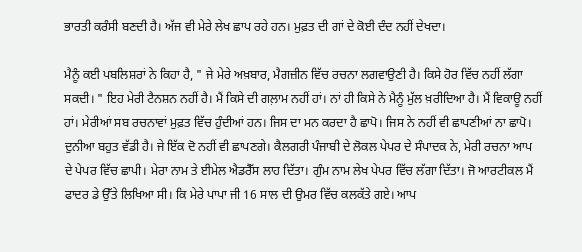ਭਾਰਤੀ ਕਰੰਸੀ ਬਣਦੀ ਹੈ। ਅੱਜ ਵੀ ਮੇਰੇ ਲੇਖ ਛਾਪ ਰਹੇ ਹਨ। ਮੁਫ਼ਤ ਦੀ ਗਾਂ ਦੇ ਕੋਈ ਦੰਦ ਨਹੀਂ ਦੇਖਦਾ।

ਮੈਨੂੰ ਕਈ ਪਬਲਿਸ਼ਰਾਂ ਨੇ ਕਿਹਾ ਹੈ, " ਜੇ ਮੇਰੇ ਅਖ਼ਬਾਰ, ਮੈਗਜ਼ੀਨ ਵਿੱਚ ਰਚਨਾ ਲਗਵਾਉਣੀ ਹੈ। ਕਿਸੇ ਹੋਰ ਵਿੱਚ ਨਹੀਂ ਲੱਗਾ ਸਕਦੀ। " ਇਹ ਮੇਰੀ ਟੈਨਸ਼ਨ ਨਹੀਂ ਹੈ। ਮੈਂ ਕਿਸੇ ਦੀ ਗਲ਼ਾਮ ਨਹੀਂ ਹਾਂ। ਨਾਂ ਹੀ ਕਿਸੇ ਨੇ ਮੈਨੂੰ ਮੁੱਲ ਖ਼ਰੀਦਿਆ ਹੈ। ਮੈਂ ਵਿਕਾਊ ਨਹੀਂ ਹਾਂ। ਮੇਰੀਆਂ ਸਬ ਰਚਨਾਵਾਂ ਮੁਫ਼ਤ ਵਿੱਚ ਹੁੰਦੀਆਂ ਹਨ। ਜਿਸ ਦਾ ਮਨ ਕਰਦਾ ਹੈ ਛਾਪੋ। ਜਿਸ ਨੇ ਨਹੀਂ ਵੀ ਛਾਪਣੀਆਂ ਨਾ ਛਾਪੋ। ਦੁਨੀਆ ਬਹੁਤ ਵੱਡੀ ਹੈ। ਜੇ ਇੱਕ ਦੋ ਨਹੀਂ ਵੀ ਛਾਪਣਗੇ। ਕੈਲਗਰੀ ਪੰਜਾਬੀ ਦੇ ਲੋਕਲ ਪੇਪਰ ਦੇ ਸੰਪਾਦਕ ਨੇ, ਮੇਰੀ ਰਚਨਾ ਆਪ ਦੇ ਪੇਪਰ ਵਿੱਚ ਛਾਪੀ। ਮੇਰਾ ਨਾਮ ਤੇ ਈਮੇਲ ਐਡਰੈੱਸ ਲਾਹ ਦਿੱਤਾ। ਗੁੰਮ ਨਾਮ ਲੇਖ ਪੇਪਰ ਵਿੱਚ ਲੱਗਾ ਦਿੱਤਾ। ਜੋ ਆਰਟੀਕਲ ਮੈਂ ਫਾਦਰ ਡੇ ਉੱਤੇ ਲਿਖਿਆ ਸੀ। ਕਿ ਮੇਰੇ ਪਾਪਾ ਜੀ 16 ਸਾਲ ਦੀ ਉਮਰ ਵਿੱਚ ਕਲਕੱਤੇ ਗਏ। ਆਪ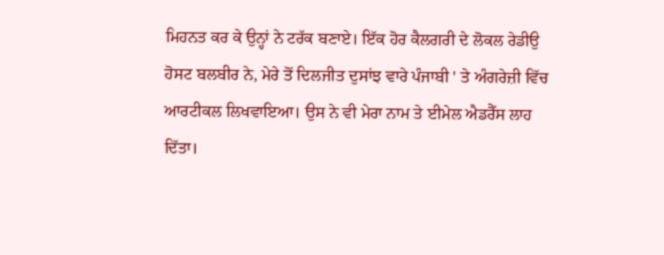ਮਿਹਨਤ ਕਰ ਕੇ ਉਨ੍ਹਾਂ ਨੇ ਟਰੱਕ ਬਣਾਏ। ਇੱਕ ਹੋਰ ਕੈਲਗਰੀ ਦੇ ਲੋਕਲ ਰੇਡੀਉ ਹੋਸਟ ਬਲਬੀਰ ਨੇ, ਮੇਰੇ ਤੋਂ ਦਿਲਜੀਤ ਦੁਸਾਂਝ ਵਾਰੇ ਪੰਜਾਬੀ ' ਤੇ ਅੰਗਰੇਜ਼ੀ ਵਿੱਚ ਆਰਟੀਕਲ ਲਿਖਵਾਇਆ। ਉਸ ਨੇ ਵੀ ਮੇਰਾ ਨਾਮ ਤੇ ਈਮੇਲ ਐਡਰੈੱਸ ਲਾਹ ਦਿੱਤਾ।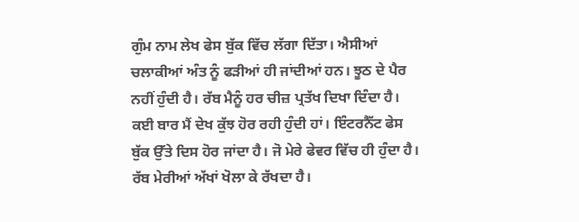ਗੁੰਮ ਨਾਮ ਲੇਖ ਫੇਸ ਬੁੱਕ ਵਿੱਚ ਲੱਗਾ ਦਿੱਤਾ। ਐਸੀਆਂ ਚਲਾਕੀਆਂ ਅੰਤ ਨੂੰ ਫੜੀਆਂ ਹੀ ਜਾਂਦੀਆਂ ਹਨ। ਝੂਠ ਦੇ ਪੈਰ ਨਹੀਂ ਹੁੰਦੀ ਹੈ। ਰੱਬ ਮੈਨੂੰ ਹਰ ਚੀਜ਼ ਪ੍ਰਤੱਖ ਦਿਖਾ ਦਿੰਦਾ ਹੈ। ਕਈ ਬਾਰ ਮੈਂ ਦੇਖ ਕੁੱਝ ਹੋਰ ਰਹੀ ਹੁੰਦੀ ਹਾਂ। ਇੰਟਰਨੈੱਟ ਫੇਸ ਬੁੱਕ ਉੱਤੇ ਦਿਸ ਹੋਰ ਜਾਂਦਾ ਹੈ। ਜੋ ਮੇਰੇ ਫੇਵਰ ਵਿੱਚ ਹੀ ਹੁੰਦਾ ਹੈ। ਰੱਬ ਮੇਰੀਆਂ ਅੱਖਾਂ ਖੋਲਾ ਕੇ ਰੱਖਦਾ ਹੈ।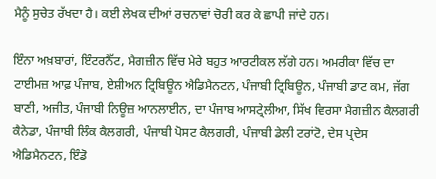ਮੈਨੂੰ ਸੁਚੇਤ ਰੱਖਦਾ ਹੈ। ਕਈ ਲੇਖਕ ਦੀਆਂ ਰਚਨਾਵਾਂ ਚੋਰੀ ਕਰ ਕੇ ਛਾਪੀ ਜਾਂਦੇ ਹਨ।

ਇੰਨਾ ਅਖ਼ਬਾਰਾਂ, ਇੰਟਰਨੈੱਟ, ਮੈਗਜ਼ੀਨ ਵਿੱਚ ਮੇਰੇ ਬਹੁਤ ਆਰਟੀਕਲ ਲੱਗੇ ਹਨ। ਅਮਰੀਕਾ ਵਿੱਚ ਦਾ ਟਾਈਮਜ਼ ਆਫ਼ ਪੰਜਾਬ, ਏਸ਼ੀਅਨ ਟ੍ਰਿਬਿਊਨ ਐਡਿਮੈਨਟਨ, ਪੰਜਾਬੀ ਟ੍ਰਿਬਿਊਨ, ਪੰਜਾਬੀ ਡਾਟ ਕਮ, ਜੱਗ ਬਾਣੀ, ਅਜੀਤ, ਪੰਜਾਬੀ ਨਿਊਜ਼ ਆਨਲਾਈਨ, ਦਾ ਪੰਜਾਬ ਆਸਟ੍ਰੇਲੀਆ, ਸਿੱਖ ਵਿਰਸਾ ਮੈਗਜ਼ੀਨ ਕੈਲਗਰੀ ਕੈਨੇਡਾ, ਪੰਜਾਬੀ ਲਿੰਕ ਕੈਲਗਰੀ, ਪੰਜਾਬੀ ਪੋਸਟ ਕੈਲਗਰੀ, ਪੰਜਾਬੀ ਡੇਲੀ ਟਰਾਂਟੋ, ਦੇਸ ਪ੍ਰਦੇਸ ਐਡਿਮੈਨਟਨ, ਇੰਡੋ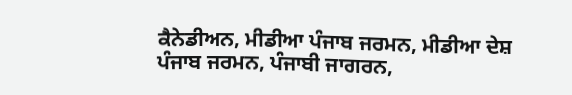ਕੈਨੇਡੀਅਨ, ਮੀਡੀਆ ਪੰਜਾਬ ਜਰਮਨ, ਮੀਡੀਆ ਦੇਸ਼ ਪੰਜਾਬ ਜਰਮਨ, ਪੰਜਾਬੀ ਜਾਗਰਨ,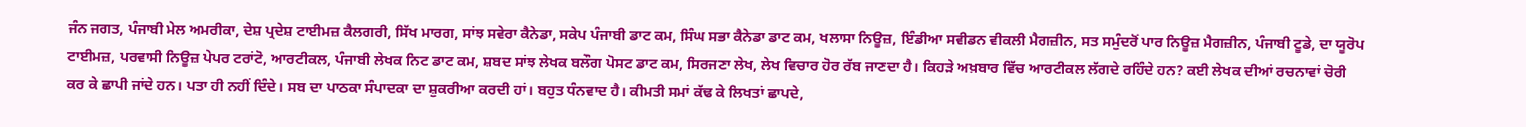ਜੰਨ ਜਗਤ, ਪੰਜਾਬੀ ਮੇਲ ਅਮਰੀਕਾ, ਦੇਸ਼ ਪ੍ਰਦੇਸ਼ ਟਾਈਮਜ਼ ਕੈਲਗਰੀ, ਸਿੱਖ ਮਾਰਗ, ਸਾਂਝ ਸਵੇਰਾ ਕੈਨੇਡਾ, ਸਕੇਪ ਪੰਜਾਬੀ ਡਾਟ ਕਮ, ਸਿੰਘ ਸਭਾ ਕੈਨੇਡਾ ਡਾਟ ਕਮ, ਖਲਾਸਾ ਨਿਊਜ਼, ਇੰਡੀਆ ਸਵੀਡਨ ਵੀਕਲੀ ਮੈਗਜ਼ੀਨ, ਸਤ ਸਮੁੰਦਰੋਂ ਪਾਰ ਨਿਊਜ਼ ਮੈਗਜ਼ੀਨ, ਪੰਜਾਬੀ ਟੂਡੇ, ਦਾ ਯੂਰੋਪ ਟਾਈਮਜ਼, ਪਰਵਾਸੀ ਨਿਊਜ਼ ਪੇਪਰ ਟਰਾਂਟੋ, ਆਰਟੀਕਲ, ਪੰਜਾਬੀ ਲੇਖਕ ਨਿਟ ਡਾਟ ਕਮ, ਸ਼ਬਦ ਸਾਂਝ ਲੇਖਕ ਬਲੌਗ ਪੋਸਟ ਡਾਟ ਕਮ, ਸਿਰਜਣਾ ਲੇਖ, ਲੇਖ ਵਿਚਾਰ ਹੋਰ ਰੱਬ ਜਾਣਦਾ ਹੈ। ਕਿਹੜੇ ਅਖ਼ਬਾਰ ਵਿੱਚ ਆਰਟੀਕਲ ਲੱਗਦੇ ਰਹਿੰਦੇ ਹਨ? ਕਈ ਲੇਖਕ ਦੀਆਂ ਰਚਨਾਵਾਂ ਚੋਰੀ ਕਰ ਕੇ ਛਾਪੀ ਜਾਂਦੇ ਹਨ। ਪਤਾ ਹੀ ਨਹੀਂ ਦਿੰਦੇ। ਸਬ ਦਾ ਪਾਠਕਾ ਸੰਪਾਦਕਾ ਦਾ ਸ਼ੁਕਰੀਆ ਕਰਦੀ ਹਾਂ। ਬਹੁਤ ਧੰਨਵਾਦ ਹੈ। ਕੀਮਤੀ ਸਮਾਂ ਕੱਢ ਕੇ ਲਿਖਤਾਂ ਛਾਪਦੇ,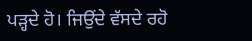ਪੜ੍ਹਦੇ ਹੋ। ਜਿਉਂਦੇ ਵੱਸਦੇ ਰਹੋ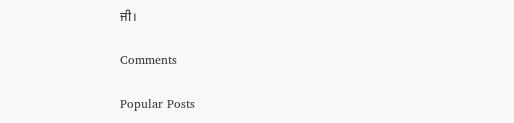ਜੀ।

Comments

Popular Posts